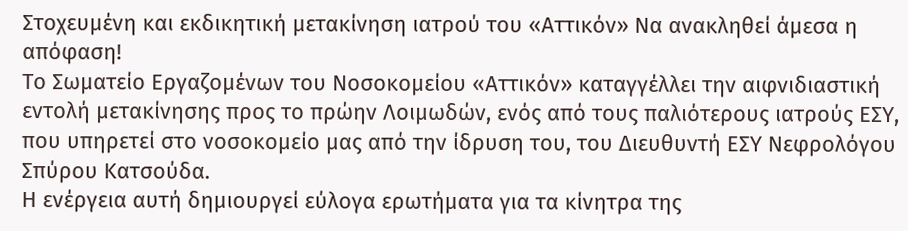Στοχευμένη και εκδικητική μετακίνηση ιατρού του «Αττικόν» Να ανακληθεί άμεσα η απόφαση!
Το Σωματείο Εργαζομένων του Νοσοκομείου «Αττικόν» καταγγέλλει την αιφνιδιαστική εντολή μετακίνησης προς το πρώην Λοιμωδών, ενός από τους παλιότερους ιατρούς ΕΣΥ, που υπηρετεί στο νοσοκομείο μας από την ίδρυση του, του Διευθυντή ΕΣΥ Νεφρολόγου Σπύρου Κατσούδα.
Η ενέργεια αυτή δημιουργεί εύλογα ερωτήματα για τα κίνητρα της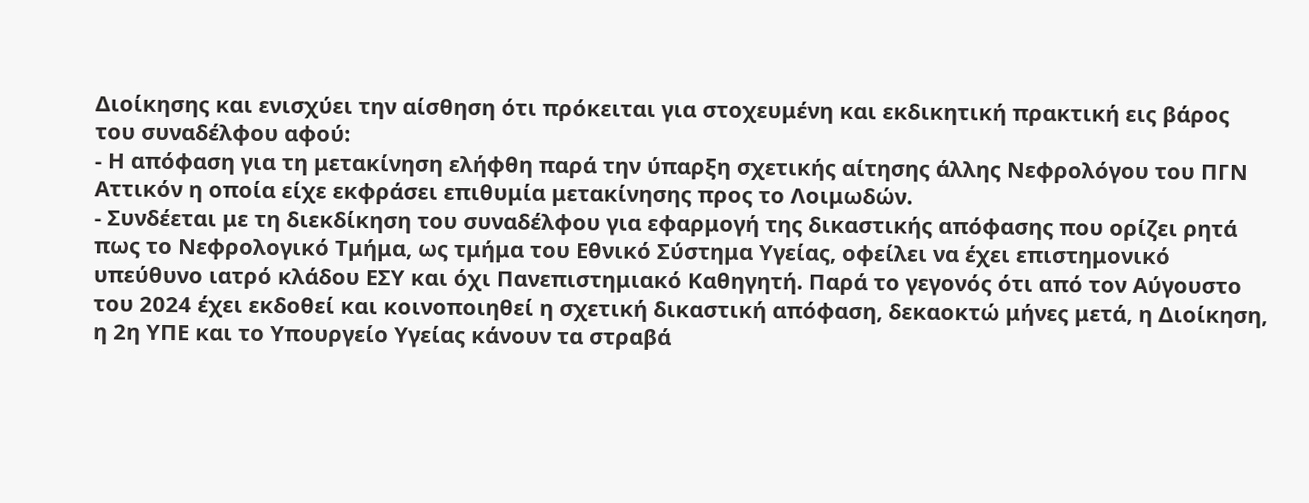Διοίκησης και ενισχύει την αίσθηση ότι πρόκειται για στοχευμένη και εκδικητική πρακτική εις βάρος του συναδέλφου αφού:
- Η απόφαση για τη μετακίνηση ελήφθη παρά την ύπαρξη σχετικής αίτησης άλλης Νεφρολόγου του ΠΓΝ Αττικόν η οποία είχε εκφράσει επιθυμία μετακίνησης προς το Λοιμωδών.
- Συνδέεται με τη διεκδίκηση του συναδέλφου για εφαρμογή της δικαστικής απόφασης που ορίζει ρητά πως το Νεφρολογικό Τμήμα, ως τμήμα του Εθνικό Σύστημα Υγείας, οφείλει να έχει επιστημονικό υπεύθυνο ιατρό κλάδου ΕΣΥ και όχι Πανεπιστημιακό Καθηγητή. Παρά το γεγονός ότι από τον Αύγουστο του 2024 έχει εκδοθεί και κοινοποιηθεί η σχετική δικαστική απόφαση, δεκαοκτώ μήνες μετά, η Διοίκηση, η 2η ΥΠΕ και το Υπουργείο Υγείας κάνουν τα στραβά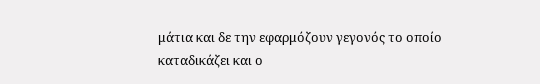μάτια και δε την εφαρμόζουν γεγονός το οποίο καταδικάζει και ο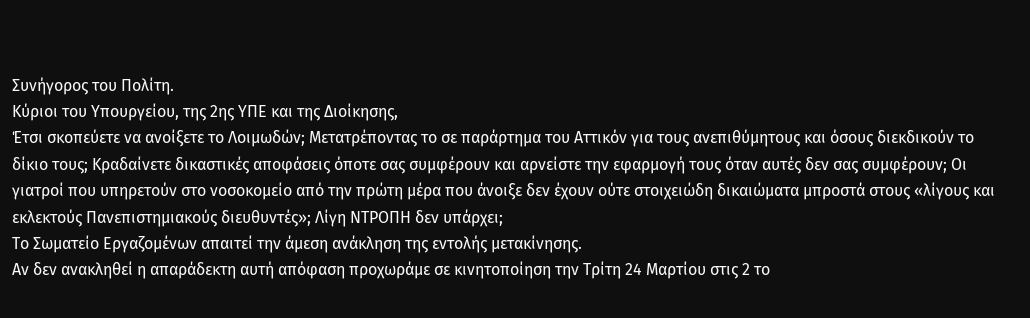Συνήγορος του Πολίτη.
Κύριοι του Υπουργείου, της 2ης ΥΠΕ και της Διοίκησης,
Έτσι σκοπεύετε να ανοίξετε το Λοιμωδών; Μετατρέποντας το σε παράρτημα του Αττικόν για τους ανεπιθύμητους και όσους διεκδικούν το δίκιο τους; Κραδαίνετε δικαστικές αποφάσεις όποτε σας συμφέρουν και αρνείστε την εφαρμογή τους όταν αυτές δεν σας συμφέρουν; Οι γιατροί που υπηρετούν στο νοσοκομείο από την πρώτη μέρα που άνοιξε δεν έχουν ούτε στοιχειώδη δικαιώματα μπροστά στους «λίγους και εκλεκτούς Πανεπιστημιακούς διευθυντές»; Λίγη ΝΤΡΟΠΗ δεν υπάρχει;
Το Σωματείο Εργαζομένων απαιτεί την άμεση ανάκληση της εντολής μετακίνησης.
Αν δεν ανακληθεί η απαράδεκτη αυτή απόφαση προχωράμε σε κινητοποίηση την Τρίτη 24 Μαρτίου στις 2 το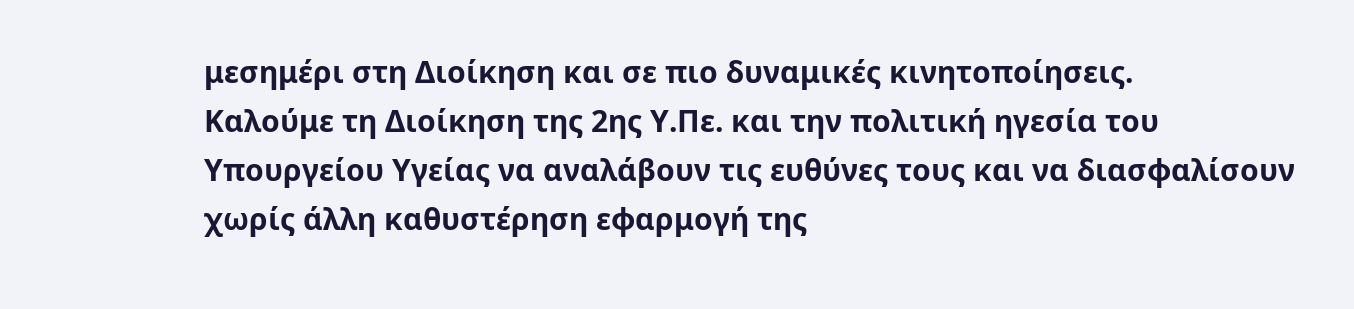μεσημέρι στη Διοίκηση και σε πιο δυναμικές κινητοποίησεις.
Καλούμε τη Διοίκηση της 2ης Υ.Πε. και την πολιτική ηγεσία του Υπουργείου Υγείας να αναλάβουν τις ευθύνες τους και να διασφαλίσουν χωρίς άλλη καθυστέρηση εφαρμογή της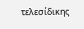τελεσίδικης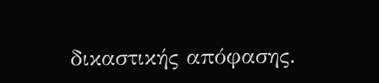δικαστικής απόφασης.